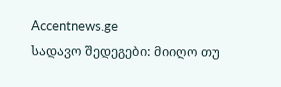Accentnews.ge
სადავო შედეგები: მიიღო თუ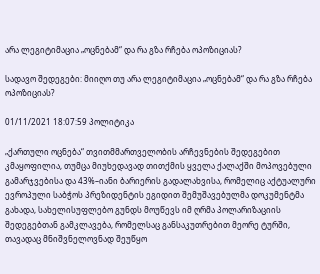არა ლეგიტიმაცია „ოცნებამ“ და რა გზა რჩება ოპოზიციას?

სადავო შედეგები: მიიღო თუ არა ლეგიტიმაცია „ოცნებამ“ და რა გზა რჩება ოპოზიციას?

01/11/2021 18:07:59 პოლიტიკა

„ქართული ოცნება“ თვითმმართველობის არჩევნების შედეგებით კმაყოფილია, თუმცა მიუხედავად თითქმის ყველა ქალაქში მოპოვებული გამარჯვებისა და 43%–იანი ბარიერის გადალახვისა, რომელიც აქტუალური ევროპული საბჭოს პრეზიდენტის ეგიდით შემუშავებულმა დოკუმენტმა გახადა, სახელისუფლებო გუნდს მოუწევს იმ ღრმა პოლარიზაციის შედეგებთან გამკლავება, რომელსაც განსაკუთრებით მეორე ტურში, თავადაც მნიშვნელოვნად შეუწყო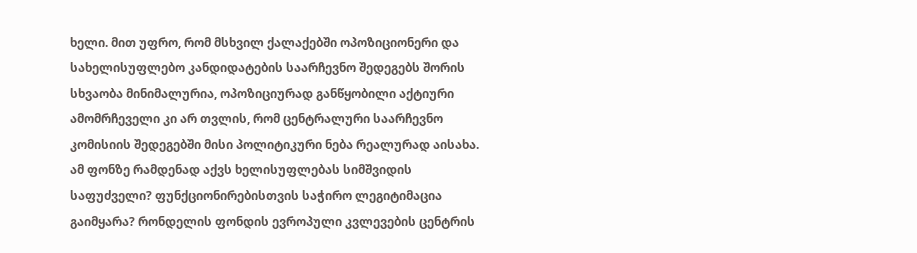ხელი. მით უფრო, რომ მსხვილ ქალაქებში ოპოზიციონერი და სახელისუფლებო კანდიდატების საარჩევნო შედეგებს შორის სხვაობა მინიმალურია, ოპოზიციურად განწყობილი აქტიური ამომრჩეველი კი არ თვლის, რომ ცენტრალური საარჩევნო კომისიის შედეგებში მისი პოლიტიკური ნება რეალურად აისახა. ამ ფონზე რამდენად აქვს ხელისუფლებას სიმშვიდის საფუძველი? ფუნქციონირებისთვის საჭირო ლეგიტიმაცია გაიმყარა? რონდელის ფონდის ევროპული კვლევების ცენტრის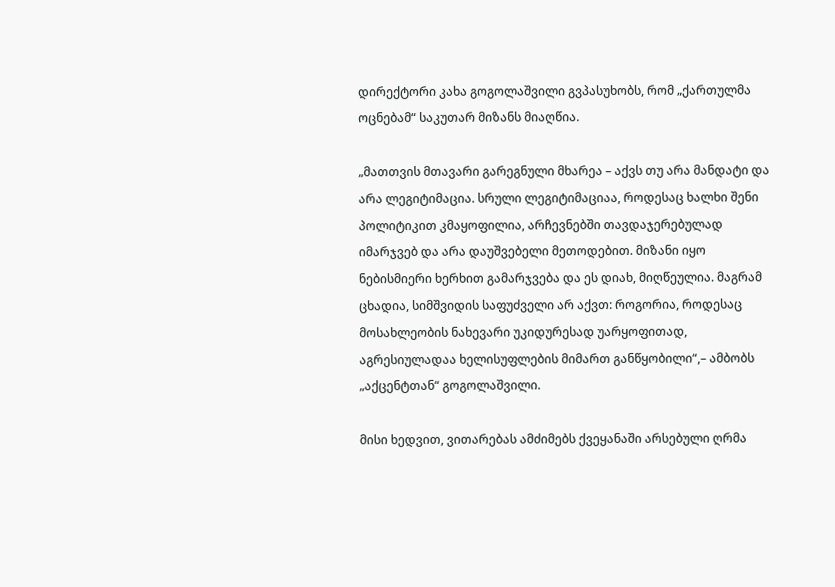დირექტორი კახა გოგოლაშვილი გვპასუხობს, რომ „ქართულმა ოცნებამ“ საკუთარ მიზანს მიაღწია.

„მათთვის მთავარი გარეგნული მხარეა – აქვს თუ არა მანდატი და არა ლეგიტიმაცია. სრული ლეგიტიმაციაა, როდესაც ხალხი შენი პოლიტიკით კმაყოფილია, არჩევნებში თავდაჯერებულად იმარჯვებ და არა დაუშვებელი მეთოდებით. მიზანი იყო ნებისმიერი ხერხით გამარჯვება და ეს დიახ, მიღწეულია. მაგრამ ცხადია, სიმშვიდის საფუძველი არ აქვთ: როგორია, როდესაც მოსახლეობის ნახევარი უკიდურესად უარყოფითად, აგრესიულადაა ხელისუფლების მიმართ განწყობილი“,– ამბობს „აქცენტთან“ გოგოლაშვილი.

მისი ხედვით, ვითარებას ამძიმებს ქვეყანაში არსებული ღრმა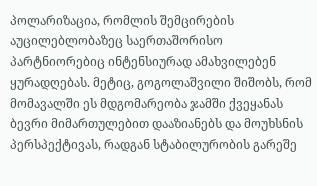პოლარიზაცია, რომლის შემცირების აუცილებლობაზეც საერთაშორისო პარტნიორებიც ინტენსიურად ამახვილებენ ყურადღებას. მეტიც, გოგოლაშვილი შიშობს, რომ მომავალში ეს მდგომარეობა ჯამში ქვეყანას ბევრი მიმართულებით დააზიანებს და მოუხსნის პერსპექტივას, რადგან სტაბილურობის გარეშე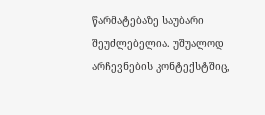წარმატებაზე საუბარი შეუძლებელია. უშუალოდ არჩევნების კონტექსტშიც,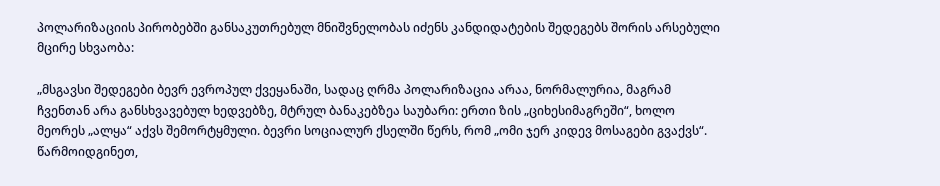პოლარიზაციის პირობებში განსაკუთრებულ მნიშვნელობას იძენს კანდიდატების შედეგებს შორის არსებული მცირე სხვაობა:

„მსგავსი შედეგები ბევრ ევროპულ ქვეყანაში, სადაც ღრმა პოლარიზაცია არაა, ნორმალურია, მაგრამ ჩვენთან არა განსხვავებულ ხედვებზე, მტრულ ბანაკებზეა საუბარი: ერთი ზის „ციხესიმაგრეში“, ხოლო მეორეს „ალყა“ აქვს შემორტყმული. ბევრი სოციალურ ქსელში წერს, რომ „ომი ჯერ კიდევ მოსაგები გვაქვს“. წარმოიდგინეთ,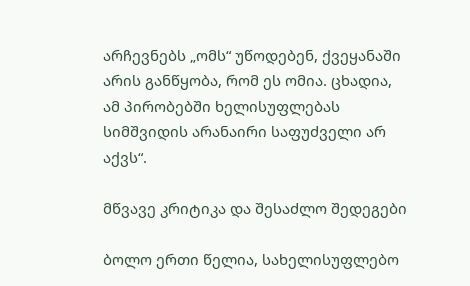არჩევნებს „ომს“ უწოდებენ, ქვეყანაში არის განწყობა, რომ ეს ომია. ცხადია, ამ პირობებში ხელისუფლებას სიმშვიდის არანაირი საფუძველი არ აქვს“.

მწვავე კრიტიკა და შესაძლო შედეგები

ბოლო ერთი წელია, სახელისუფლებო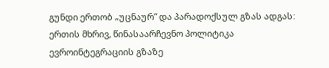გუნდი ერთობ „უცნაურ“ და პარადოქსულ გზას ადგას: ერთის მხრივ, წინასაარჩევნო პოლიტიკა ევროინტეგრაციის გზაზე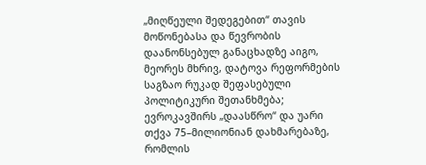„მიღწეული შედეგებით“ თავის მოწონებასა და წევრობის დაანონსებულ განაცხადზე აიგო, მეორეს მხრივ, დატოვა რეფორმების საგზაო რუკად შეფასებული პოლიტიკური შეთანხმება; ევროკავშირს „დაასწრო“ და უარი თქვა 75–მილიონიან დახმარებაზე, რომლის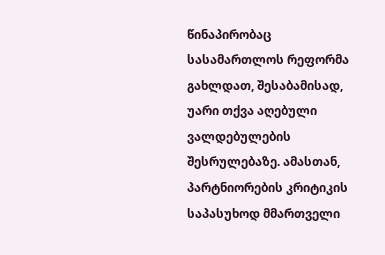წინაპირობაც სასამართლოს რეფორმა გახლდათ, შესაბამისად, უარი თქვა აღებული ვალდებულების შესრულებაზე. ამასთან, პარტნიორების კრიტიკის საპასუხოდ მმართველი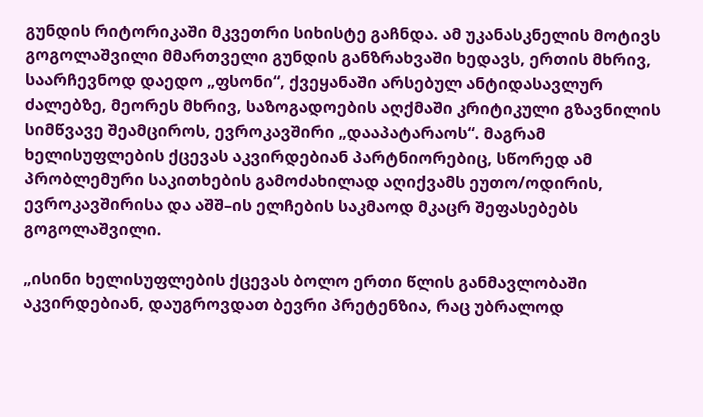გუნდის რიტორიკაში მკვეთრი სიხისტე გაჩნდა. ამ უკანასკნელის მოტივს გოგოლაშვილი მმართველი გუნდის განზრახვაში ხედავს, ერთის მხრივ, საარჩევნოდ დაედო „ფსონი“, ქვეყანაში არსებულ ანტიდასავლურ ძალებზე, მეორეს მხრივ, საზოგადოების აღქმაში კრიტიკული გზავნილის სიმწვავე შეამციროს, ევროკავშირი „დააპატარაოს“. მაგრამ ხელისუფლების ქცევას აკვირდებიან პარტნიორებიც, სწორედ ამ პრობლემური საკითხების გამოძახილად აღიქვამს ეუთო/ოდირის, ევროკავშირისა და აშშ–ის ელჩების საკმაოდ მკაცრ შეფასებებს გოგოლაშვილი.

„ისინი ხელისუფლების ქცევას ბოლო ერთი წლის განმავლობაში აკვირდებიან, დაუგროვდათ ბევრი პრეტენზია, რაც უბრალოდ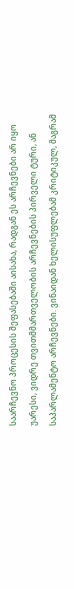საარჩევნო პროცესის შეფასებაში აისახა, რადგან ეს არჩევნები არ იყო უარესი, ვიდრე თვითმმართველობის არჩევნების პირველი ტური, ან საპარლამენტო არჩევნები. ვინაიდან ხელისუფლებამ კრიტიკულ, მაგრამ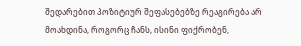შედარებით პოზიტიურ შეფასებებზე რეაგირება არ მოახდინა, როგორც ჩანს, ისინი ფიქრობენ,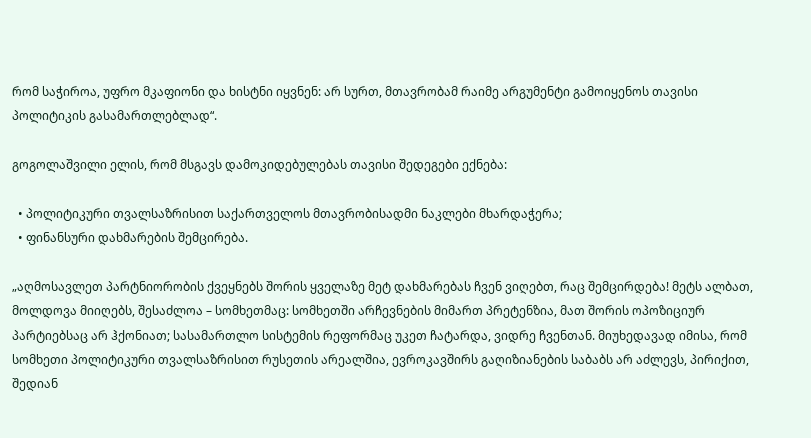რომ საჭიროა, უფრო მკაფიონი და ხისტნი იყვნენ: არ სურთ, მთავრობამ რაიმე არგუმენტი გამოიყენოს თავისი პოლიტიკის გასამართლებლად“.

გოგოლაშვილი ელის, რომ მსგავს დამოკიდებულებას თავისი შედეგები ექნება:

  • პოლიტიკური თვალსაზრისით საქართველოს მთავრობისადმი ნაკლები მხარდაჭერა;
  • ფინანსური დახმარების შემცირება.

„აღმოსავლეთ პარტნიორობის ქვეყნებს შორის ყველაზე მეტ დახმარებას ჩვენ ვიღებთ, რაც შემცირდება! მეტს ალბათ, მოლდოვა მიიღებს, შესაძლოა – სომხეთმაც: სომხეთში არჩევნების მიმართ პრეტენზია, მათ შორის ოპოზიციურ პარტიებსაც არ ჰქონიათ; სასამართლო სისტემის რეფორმაც უკეთ ჩატარდა, ვიდრე ჩვენთან. მიუხედავად იმისა, რომ სომხეთი პოლიტიკური თვალსაზრისით რუსეთის არეალშია, ევროკავშირს გაღიზიანების საბაბს არ აძლევს, პირიქით, შედიან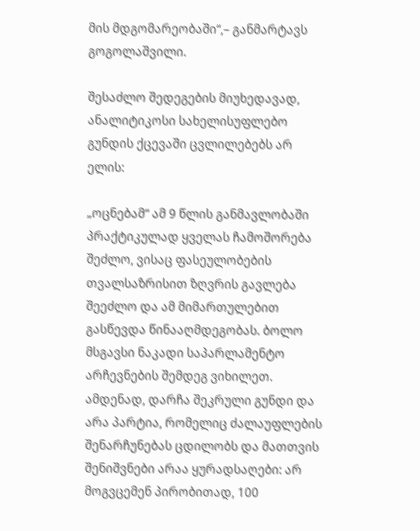მის მდგომარეობაში“,– განმარტავს გოგოლაშვილი.

შესაძლო შედეგების მიუხედავად, ანალიტიკოსი სახელისუფლებო გუნდის ქცევაში ცვლილებებს არ ელის:

„ოცნებამ“ ამ 9 წლის განმავლობაში პრაქტიკულად ყველას ჩამოშორება შეძლო, ვისაც ფასეულობების თვალსაზრისით ზღვრის გავლება შეეძლო და ამ მიმართულებით გასწევდა წინააღმდეგობას. ბოლო მსგავსი ნაკადი საპარლამენტო არჩევნების შემდეგ ვიხილეთ. ამდენად, დარჩა შეკრული გუნდი და არა პარტია, რომელიც ძალაუფლების შენარჩუნებას ცდილობს და მათთვის შენიშვნები არაა ყურადსაღები: არ მოგვცემენ პირობითად, 100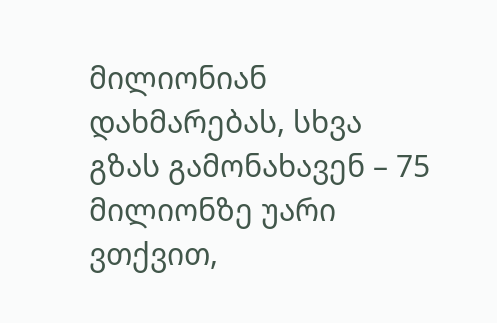მილიონიან დახმარებას, სხვა გზას გამონახავენ – 75 მილიონზე უარი ვთქვით,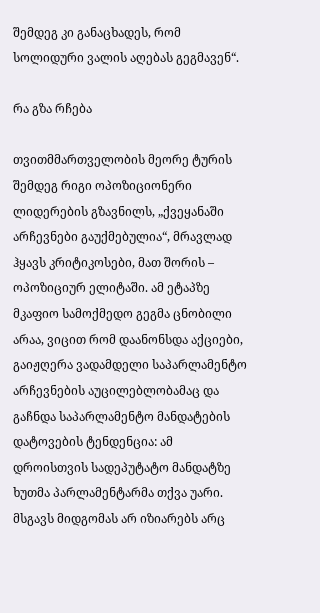შემდეგ კი განაცხადეს, რომ სოლიდური ვალის აღებას გეგმავენ“.

რა გზა რჩება

თვითმმართველობის მეორე ტურის შემდეგ რიგი ოპოზიციონერი ლიდერების გზავნილს, „ქვეყანაში არჩევნები გაუქმებულია“, მრავლად ჰყავს კრიტიკოსები, მათ შორის – ოპოზიციურ ელიტაში. ამ ეტაპზე მკაფიო სამოქმედო გეგმა ცნობილი არაა, ვიცით რომ დაანონსდა აქციები, გაიჟღერა ვადამდელი საპარლამენტო არჩევნების აუცილებლობამაც და გაჩნდა საპარლამენტო მანდატების დატოვების ტენდენცია: ამ დროისთვის სადეპუტატო მანდატზე ხუთმა პარლამენტარმა თქვა უარი. მსგავს მიდგომას არ იზიარებს არც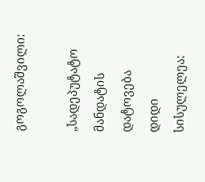გოგოლაშვილი:

„სადეპუტატო მანდატის დატოვება დიდი სისულელეა: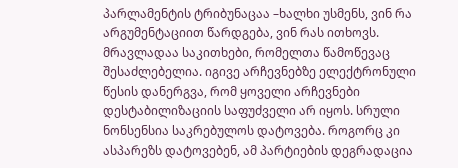პარლამენტის ტრიბუნაცაა –ხალხი უსმენს, ვინ რა არგუმენტაციით წარდგება, ვინ რას ითხოვს. მრავლადაა საკითხები, რომელთა წამოწევაც შესაძლებელია. იგივე არჩევნებზე ელექტრონული წესის დანერგვა, რომ ყოველი არჩევნები დესტაბილიზაციის საფუძველი არ იყოს. სრული ნონსენსია საკრებულოს დატოვება. როგორც კი ასპარეზს დატოვებენ, ამ პარტიების დეგრადაცია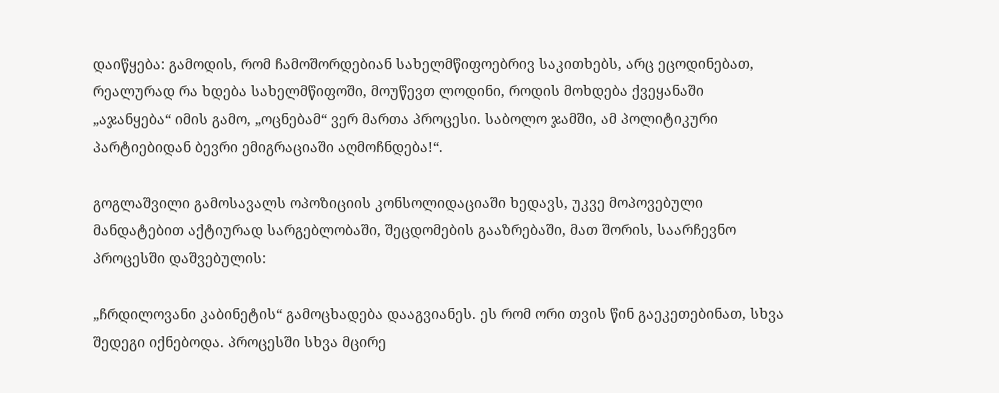დაიწყება: გამოდის, რომ ჩამოშორდებიან სახელმწიფოებრივ საკითხებს, არც ეცოდინებათ, რეალურად რა ხდება სახელმწიფოში, მოუწევთ ლოდინი, როდის მოხდება ქვეყანაში „აჯანყება“ იმის გამო, „ოცნებამ“ ვერ მართა პროცესი. საბოლო ჯამში, ამ პოლიტიკური პარტიებიდან ბევრი ემიგრაციაში აღმოჩნდება!“.

გოგლაშვილი გამოსავალს ოპოზიციის კონსოლიდაციაში ხედავს, უკვე მოპოვებული მანდატებით აქტიურად სარგებლობაში, შეცდომების გააზრებაში, მათ შორის, საარჩევნო პროცესში დაშვებულის:

„ჩრდილოვანი კაბინეტის“ გამოცხადება დააგვიანეს. ეს რომ ორი თვის წინ გაეკეთებინათ, სხვა შედეგი იქნებოდა. პროცესში სხვა მცირე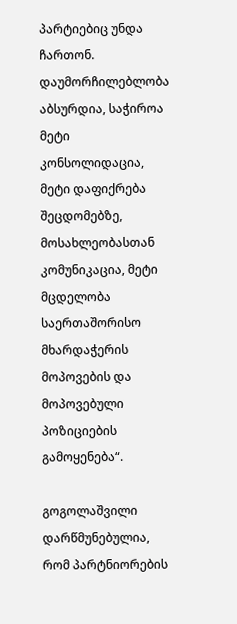პარტიებიც უნდა ჩართონ. დაუმორჩილებლობა აბსურდია, საჭიროა მეტი კონსოლიდაცია, მეტი დაფიქრება შეცდომებზე, მოსახლეობასთან კომუნიკაცია, მეტი მცდელობა საერთაშორისო მხარდაჭერის მოპოვების და მოპოვებული პოზიციების გამოყენება“.

გოგოლაშვილი დარწმუნებულია, რომ პარტნიორების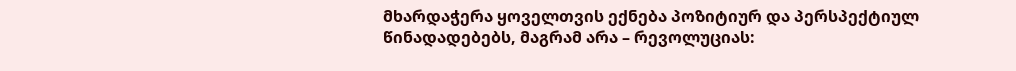მხარდაჭერა ყოველთვის ექნება პოზიტიურ და პერსპექტიულ წინადადებებს, მაგრამ არა – რევოლუციას: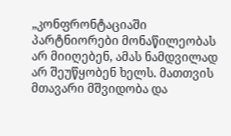„კონფრონტაციაში პარტნიორები მონაწილეობას არ მიიღებენ, ამას ნამდვილად არ შეუწყობენ ხელს. მათთვის მთავარი მშვიდობა და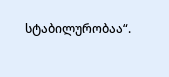სტაბილურობაა“.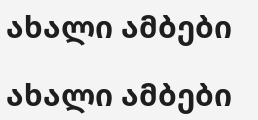ახალი ამბები

ახალი ამბები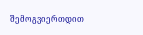შემოგვიერთდით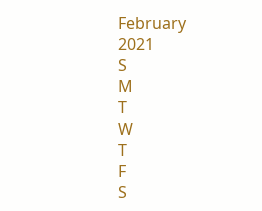February
2021
S
M
T
W
T
F
S